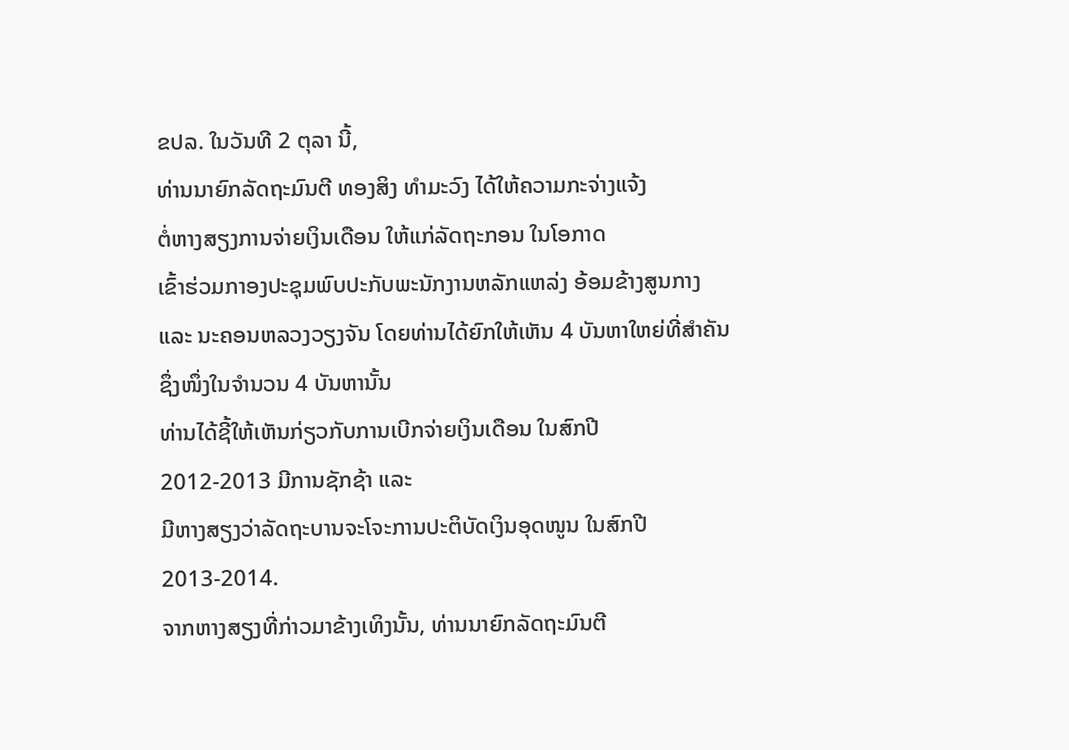ຂປລ. ໃນວັນທີ 2 ຕຸລາ ນີ້,
ທ່ານນາຍົກລັດຖະມົນຕີ ທອງສິງ ທຳມະວົງ ໄດ້ໃຫ້ຄວາມກະຈ່າງແຈ້ງ
ຕໍ່ຫາງສຽງການຈ່າຍເງິນເດືອນ ໃຫ້ແກ່ລັດຖະກອນ ໃນໂອກາດ
ເຂົ້າຮ່ວມກາອງປະຊຸມພົບປະກັບພະນັກງານຫລັກແຫລ່ງ ອ້ອມຂ້າງສູນກາງ
ແລະ ນະຄອນຫລວງວຽງຈັນ ໂດຍທ່ານໄດ້ຍົກໃຫ້ເຫັນ 4 ບັນຫາໃຫຍ່ທີ່ສຳຄັນ
ຊຶ່ງໜຶ່ງໃນຈຳນວນ 4 ບັນຫານັ້ນ
ທ່ານໄດ້ຊີ້ໃຫ້ເຫັນກ່ຽວກັບການເບີກຈ່າຍເງິນເດືອນ ໃນສົກປີ
2012-2013 ມີການຊັກຊ້າ ແລະ
ມີຫາງສຽງວ່າລັດຖະບານຈະໂຈະການປະຕິບັດເງິນອຸດໜູນ ໃນສົກປີ
2013-2014.
ຈາກຫາງສຽງທີ່ກ່າວມາຂ້າງເທິງນັ້ນ, ທ່ານນາຍົກລັດຖະມົນຕີ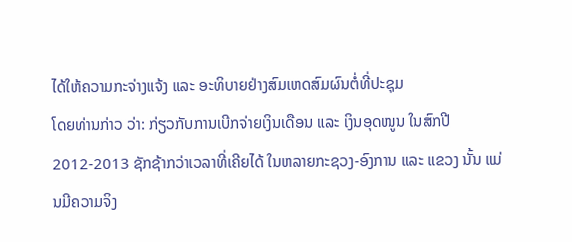ໄດ້ໃຫ້ຄວາມກະຈ່າງແຈ້ງ ແລະ ອະທິບາຍຢ່າງສົມເຫດສົມຜົນຕໍ່ທີ່ປະຊຸມ
ໂດຍທ່ານກ່າວ ວ່າ: ກ່ຽວກັບການເບີກຈ່າຍເງິນເດືອນ ແລະ ເງິນອຸດໜູນ ໃນສົກປີ 2012-2013 ຊັກຊ້າກວ່າເວລາທີ່ເຄີຍໄດ້ ໃນຫລາຍກະຊວງ-ອົງການ ແລະ ແຂວງ ນັ້ນ ແມ່ນມີຄວາມຈິງ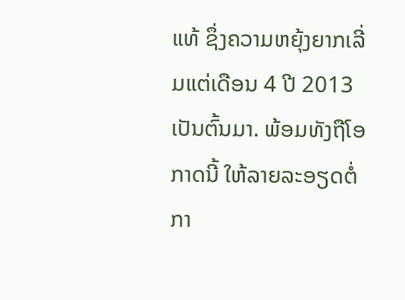ແທ້ ຊຶ່ງຄວາມຫຍຸ້ງຍາກເລີ່ມແຕ່ເດືອນ 4 ປີ 2013 ເປັນຕົ້ນມາ. ພ້ອມທັງຖືໂອກາດນີ້ ໃຫ້ລາຍລະອຽດຕໍ່ກາ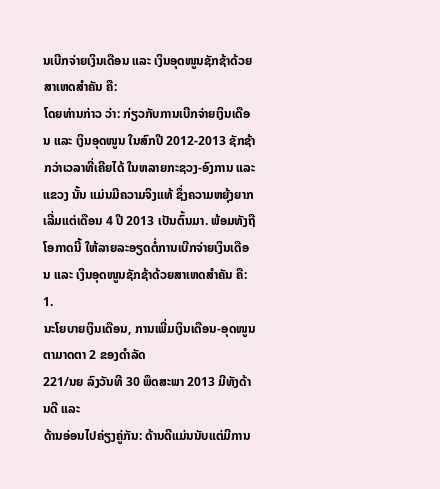ນເບີກຈ່າຍເງິນເດືອນ ແລະ ເງິນອຸດໜູນຊັກຊ້າດ້ວຍສາເຫດສຳຄັນ ຄື:
ໂດຍທ່ານກ່າວ ວ່າ: ກ່ຽວກັບການເບີກຈ່າຍເງິນເດືອນ ແລະ ເງິນອຸດໜູນ ໃນສົກປີ 2012-2013 ຊັກຊ້າກວ່າເວລາທີ່ເຄີຍໄດ້ ໃນຫລາຍກະຊວງ-ອົງການ ແລະ ແຂວງ ນັ້ນ ແມ່ນມີຄວາມຈິງແທ້ ຊຶ່ງຄວາມຫຍຸ້ງຍາກເລີ່ມແຕ່ເດືອນ 4 ປີ 2013 ເປັນຕົ້ນມາ. ພ້ອມທັງຖືໂອກາດນີ້ ໃຫ້ລາຍລະອຽດຕໍ່ການເບີກຈ່າຍເງິນເດືອນ ແລະ ເງິນອຸດໜູນຊັກຊ້າດ້ວຍສາເຫດສຳຄັນ ຄື:
1.
ນະໂຍບາຍເງິນເດືອນ, ການເພີ່ມເງິນເດືອນ-ອຸດໜູນ ຕາມາດຕາ 2 ຂອງດຳລັດ
221/ນຍ ລົງວັນທີ 30 ພຶດສະພາ 2013 ມີທັງດ້ານດີ ແລະ
ດ້ານອ່ອນໄປຄ່ຽງຄູ່ກັນ: ດ້ານດີແມ່ນນັບແຕ່ມີການ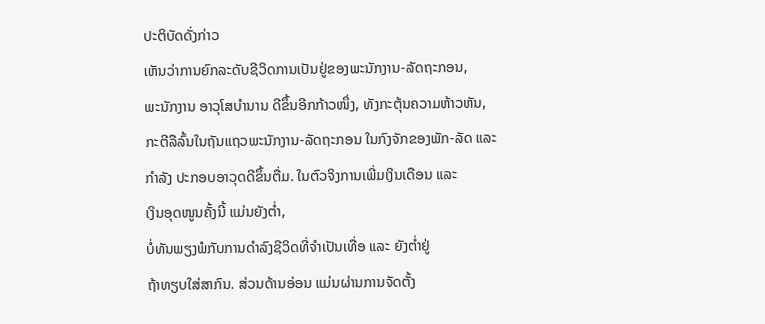ປະຕິບັດດັ່ງກ່າວ
ເຫັນວ່າການຍົກລະດັບຊີວິດການເປັນຢູ່ຂອງພະນັກງານ-ລັດຖະກອນ,
ພະນັກງານ ອາວຸໂສບຳນານ ດີຂຶ້ນອີກກ້າວໜຶ່ງ, ທັງກະຕຸ້ນຄວາມຫ້າວຫັນ,
ກະຕີລືລົ້ນໃນຖັນແຖວພະນັກງານ-ລັດຖະກອນ ໃນກົງຈັກຂອງພັກ-ລັດ ແລະ
ກຳລັງ ປະກອບອາວຸດດີຂຶ້ນຕື່ມ. ໃນຕົວຈິງການເພີ່ມເງິນເດືອນ ແລະ
ເງິນອຸດໜູນຄັ້ງນີ້ ແມ່ນຍັງຕ່ຳ,
ບໍ່ທັນພຽງພໍກັບການດຳລົງຊີວິດທີ່ຈຳເປັນເທື່ອ ແລະ ຍັງຕ່ຳຢູ່
ຖ້າທຽບໃສ່ສາກົນ. ສ່ວນດ້ານອ່ອນ ແມ່ນຜ່ານການຈັດຕັ້ງ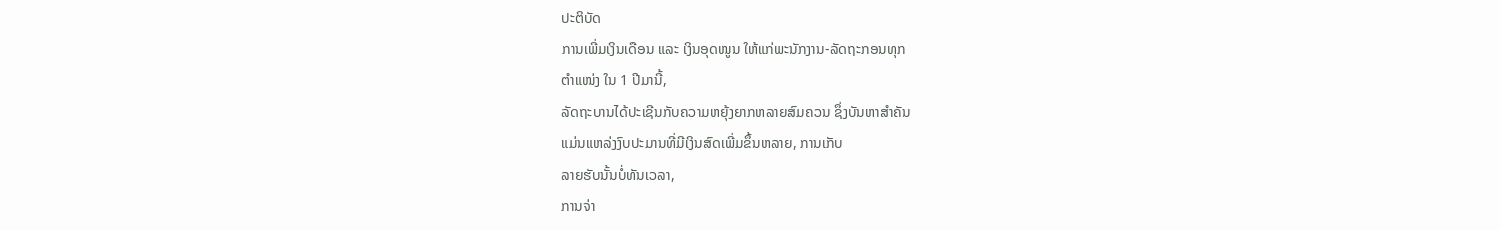ປະຕິບັດ
ການເພີ່ມເງິນເດືອນ ແລະ ເງິນອຸດໜູນ ໃຫ້ແກ່ພະນັກງານ-ລັດຖະກອນທຸກ
ຕຳແໜ່ງ ໃນ 1 ປີມານີ້,
ລັດຖະບານໄດ້ປະເຊີນກັບຄວາມຫຍຸ້ງຍາກຫລາຍສົມຄວນ ຊຶ່ງບັນຫາສຳຄັນ
ແມ່ນແຫລ່ງງົບປະມານທີ່ມີເງິນສົດເພີ່ມຂຶ້ນຫລາຍ, ການເກັບ
ລາຍຮັບນັ້ນບໍ່ທັນເວລາ,
ການຈ່າ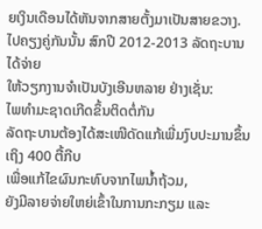ຍເງິນເດືອນໄດ້ຫັນຈາກສາຍຕັ້ງມາເປັນສາຍຂວາງ.
ໄປຄຽງຄູ່ກັນນັ້ນ ສົກປີ 2012-2013 ລັດຖະບານໄດ້ຈ່າຍ
ໃຫ້ວຽກງານຈຳເປັນບັງເອີນຫລາຍ ຢ່າງເຊັ່ນ:
ໄພທຳມະຊາດເກີດຂຶ້ນຕິດຕໍ່ກັນ
ລັດຖະບານຕ້ອງໄດ້ສະເໜີດັດແກ້ເພີ່ມງົບປະມານຂຶ້ນເຖິງ 400 ຕື້ກີບ
ເພື່ອແກ້ໄຂຜົນກະທົບຈາກໄພນ້ຳຖ້ວມ,
ຍັງມີລາຍຈ່າຍໃຫຍ່ເຂົ້າໃນການກະກຽມ ແລະ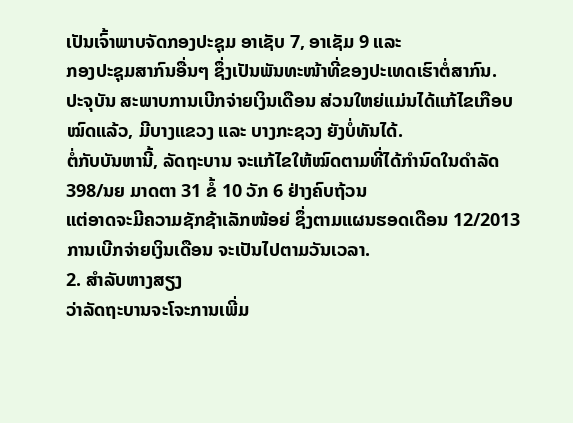ເປັນເຈົ້າພາບຈັດກອງປະຊຸມ ອາເຊັບ 7, ອາເຊັມ 9 ແລະ
ກອງປະຊຸມສາກົນອື່ນໆ ຊຶ່ງເປັນພັນທະໜ້າທີ່ຂອງປະເທດເຮົາຕໍ່ສາກົນ.
ປະຈຸບັນ ສະພາບການເບີກຈ່າຍເງິນເດືອນ ສ່ວນໃຫຍ່ແມ່ນໄດ້ແກ້ໄຂເກືອບ
ໝົດແລ້ວ, ມີບາງແຂວງ ແລະ ບາງກະຊວງ ຍັງບໍ່ທັນໄດ້.
ຕໍ່ກັບບັນຫານີ້, ລັດຖະບານ ຈະແກ້ໄຂໃຫ້ໝົດຕາມທີ່ໄດ້ກຳນົດໃນດຳລັດ
398/ນຍ ມາດຕາ 31 ຂໍ້ 10 ວັກ 6 ຢ່າງຄົບຖ້ວນ
ແຕ່ອາດຈະມີຄວາມຊັກຊ້າເລັກໜ້ອຍ່ ຊຶ່ງຕາມແຜນຮອດເດືອນ 12/2013
ການເບີກຈ່າຍເງິນເດືອນ ຈະເປັນໄປຕາມວັນເວລາ.
2. ສຳລັບຫາງສຽງ
ວ່າລັດຖະບານຈະໂຈະການເພີ່ມ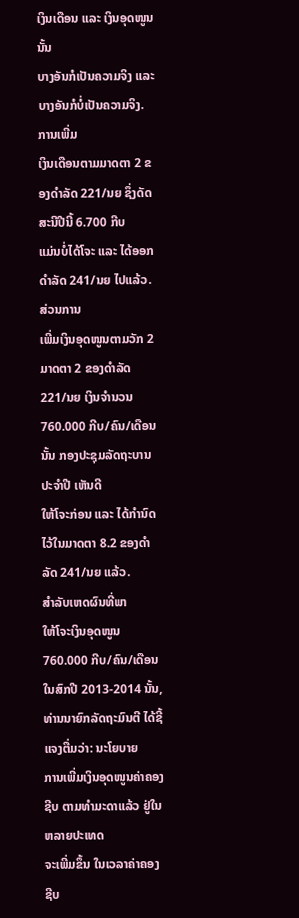ເງິນເດືອນ ແລະ ເງິນອຸດໜູນນັ້ນ
ບາງອັນກໍເປັນຄວາມຈິງ ແລະ ບາງອັນກໍບໍ່ເປັນຄວາມຈິງ. ການເພີ່ມ
ເງິນເດືອນຕາມມາດຕາ 2 ຂອງດຳລັດ 221/ນຍ ຊຶ່ງດັດສະນີປີນີ້ 6.700 ກີບ
ແມ່ນບໍ່ໄດ້ໂຈະ ແລະ ໄດ້ອອກດຳລັດ 241/ນຍ ໄປແລ້ວ. ສ່ວນການ
ເພີ່ມເງິນອຸດໜູນຕາມວັກ 2 ມາດຕາ 2 ຂອງດຳລັດ 221/ນຍ ເງິນຈຳນວນ
760.000 ກີບ/ຄົນ/ເດືອນນັ້ນ ກອງປະຊຸມລັດຖະບານປະຈຳປີ ເຫັນດີ
ໃຫ້ໂຈະກ່ອນ ແລະ ໄດ້ກຳນົດໄວ້ໃນມາດຕາ 8.2 ຂອງດຳລັດ 241/ນຍ ແລ້ວ.
ສຳລັບເຫດຜົນທີ່ພາ
ໃຫ້ໂຈະເງິນອຸດໜູນ 760.000 ກີບ/ຄົນ/ເດືອນ ໃນສົກປີ 2013-2014 ນັ້ນ,
ທ່ານນາຍົກລັດຖະມົນຕີ ໄດ້ຊີ້ແຈງຕື່ມວ່າ: ນະໂຍບາຍ
ການເພີ່ມເງິນອຸດໜູນຄ່າຄອງຊີບ ຕາມທຳມະດາແລ້ວ ຢູ່ໃນຫລາຍປະເທດ
ຈະເພີ່ມຂຶ້ນ ໃນເວລາຄ່າຄອງຊີບ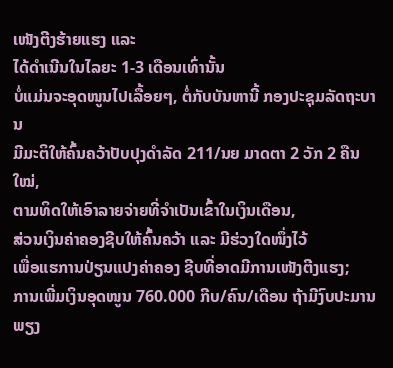ເໜັງຕີງຮ້າຍແຮງ ແລະ
ໄດ້ດຳເນີນໃນໄລຍະ 1-3 ເດືອນເທົ່ານັ້ນ
ບໍ່ແມ່ນຈະອຸດໜູນໄປເລື້ອຍໆ, ຕໍ່ກັບບັນຫານີ້ ກອງປະຊຸມລັດຖະບານ
ມີມະຕິໃຫ້ຄົ້ນຄວ້າປັບປຸງດຳລັດ 211/ນຍ ມາດຕາ 2 ວັກ 2 ຄືນໃໝ່,
ຕາມທິດໃຫ້ເອົາລາຍຈ່າຍທີ່ຈຳເປັນເຂົ້າໃນເງິນເດືອນ,
ສ່ວນເງິນຄ່າຄອງຊີບໃຫ້ຄົ້ນຄວ້າ ແລະ ມີຮ່ວງໃດໜຶ່ງໄວ້
ເພື່ອແຮການປ່ຽນແປງຄ່າຄອງ ຊີບທີ່ອາດມີການເໜັງຕີງແຮງ;
ການເພີ່ມເງິນອຸດໜູນ 760.000 ກີບ/ຄົນ/ເດືອນ ຖ້າມີງົບປະມານພຽງ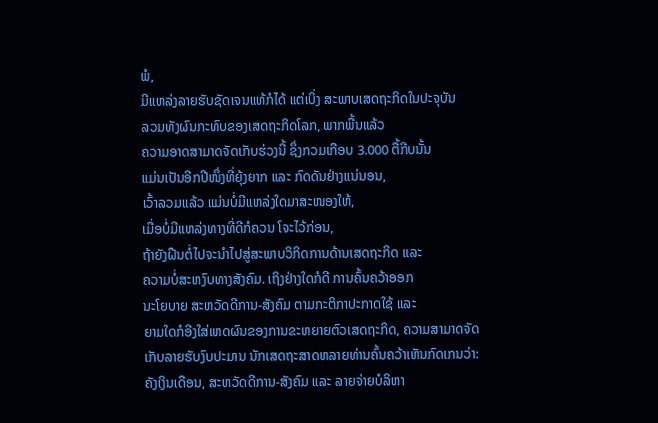ພໍ,
ມີແຫລ່ງລາຍຮັບຊັດເຈນແທ້ກໍໄດ້ ແຕ່ເບິ່ງ ສະພາບເສດຖະກິດໃນປະຈຸບັນ
ລວມທັງຜົນກະທົບຂອງເສດຖະກິດໂລກ, ພາກພື້ນແລ້ວ
ຄວາມອາດສາມາດຈັດເກັບຮ່ວງນີ້ ຊຶ່ງກວມເກືອບ 3.000 ຕື້ກີບນັ້ນ
ແມ່ນເປັນອີກປີໜຶ່ງທີ່ຍຸ້ງຍາກ ແລະ ກົດດັນຢ່າງແນ່ນອນ,
ເວົ້າລວມແລ້ວ ແມ່ນບໍ່ມີແຫລ່ງໃດມາສະໜອງໃຫ້,
ເມື່ອບໍ່ມີແຫລ່ງທາງທີ່ດີກໍຄວນ ໂຈະໄວ້ກ່ອນ,
ຖ້າຍັງຝືນຕໍ່ໄປຈະນຳໄປສູ່ສະພາບວິກິດການດ້ານເສດຖະກິດ ແລະ
ຄວາມບໍ່ສະຫງົບທາງສັງຄົມ. ເຖິງຢ່າງໃດກໍດີ ການຄົ້ນຄວ້າອອກ
ນະໂຍບາຍ ສະຫວັດດີການ-ສັງຄົມ ຕາມກະຕິກາປະກາດໃຊ້ ແລະ
ຍາມໃດກໍອີງໃສ່ເຫດຜົນຂອງການຂະຫຍາຍຕົວເສດຖະກິດ, ຄວາມສາມາດຈັດ
ເກັບລາຍຮັບງົບປະມານ ນັກເສດຖະສາດຫລາຍທ່ານຄົ້ນຄວ້າເຫັນກົດເກນວ່າ:
ຄັງເງິນເດືອນ, ສະຫວັດດີການ-ສັງຄົມ ແລະ ລາຍຈ່າຍບໍລິຫາ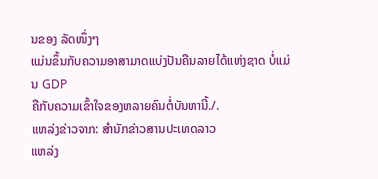ນຂອງ ລັດໜຶ່ງໆ
ແມ່ນຂຶ້ນກັບຄວາມອາສາມາດແບ່ງປັນຄືນລາຍໄດ້ແຫ່ງຊາດ ບໍ່ແມ່ນ GDP
ຄືກັບຄວາມເຂົ້າໃຈຂອງຫລາຍຄົນຕໍ່ບັນຫານີ້./.
ແຫລ່ງຂ່າວຈາກ: ສຳນັກຂ່າວສານປະເທດລາວ
ແຫລ່ງ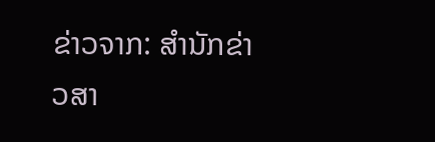ຂ່າວຈາກ: ສຳນັກຂ່າວສາ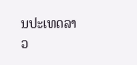ນປະເທດລາວ